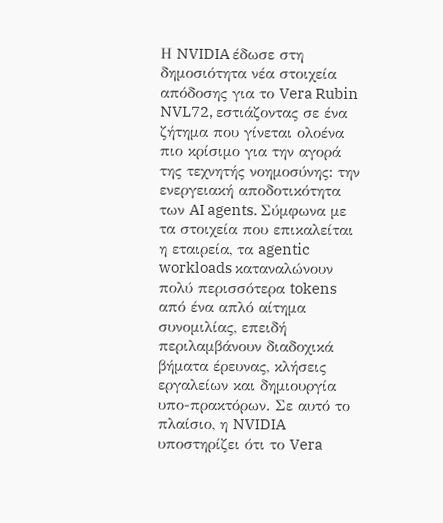Η NVIDIA έδωσε στη δημοσιότητα νέα στοιχεία απόδοσης για το Vera Rubin NVL72, εστιάζοντας σε ένα ζήτημα που γίνεται ολοένα πιο κρίσιμο για την αγορά της τεχνητής νοημοσύνης: την ενεργειακή αποδοτικότητα των AI agents. Σύμφωνα με τα στοιχεία που επικαλείται η εταιρεία, τα agentic workloads καταναλώνουν πολύ περισσότερα tokens από ένα απλό αίτημα συνομιλίας, επειδή περιλαμβάνουν διαδοχικά βήματα έρευνας, κλήσεις εργαλείων και δημιουργία υπο-πρακτόρων. Σε αυτό το πλαίσιο, η NVIDIA υποστηρίζει ότι το Vera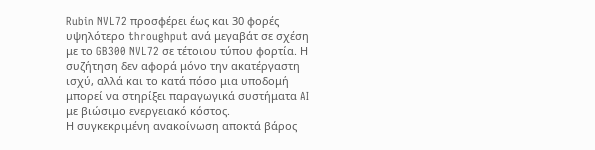Rubin NVL72 προσφέρει έως και 30 φορές υψηλότερο throughput ανά μεγαβάτ σε σχέση με το GB300 NVL72 σε τέτοιου τύπου φορτία. Η συζήτηση δεν αφορά μόνο την ακατέργαστη ισχύ, αλλά και το κατά πόσο μια υποδομή μπορεί να στηρίξει παραγωγικά συστήματα AI με βιώσιμο ενεργειακό κόστος.
Η συγκεκριμένη ανακοίνωση αποκτά βάρος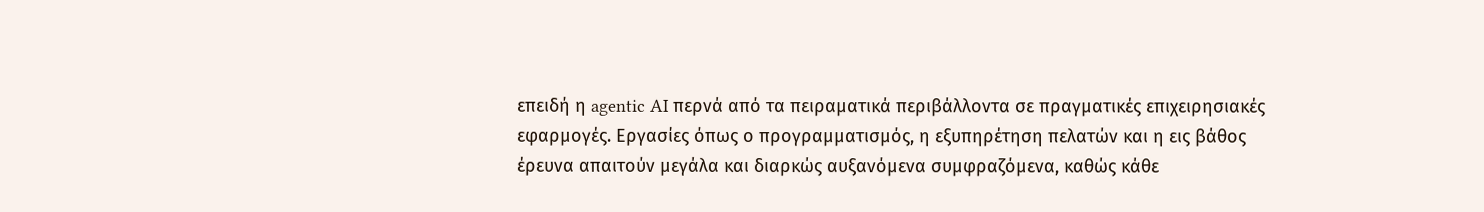επειδή η agentic AI περνά από τα πειραματικά περιβάλλοντα σε πραγματικές επιχειρησιακές εφαρμογές. Εργασίες όπως ο προγραμματισμός, η εξυπηρέτηση πελατών και η εις βάθος έρευνα απαιτούν μεγάλα και διαρκώς αυξανόμενα συμφραζόμενα, καθώς κάθε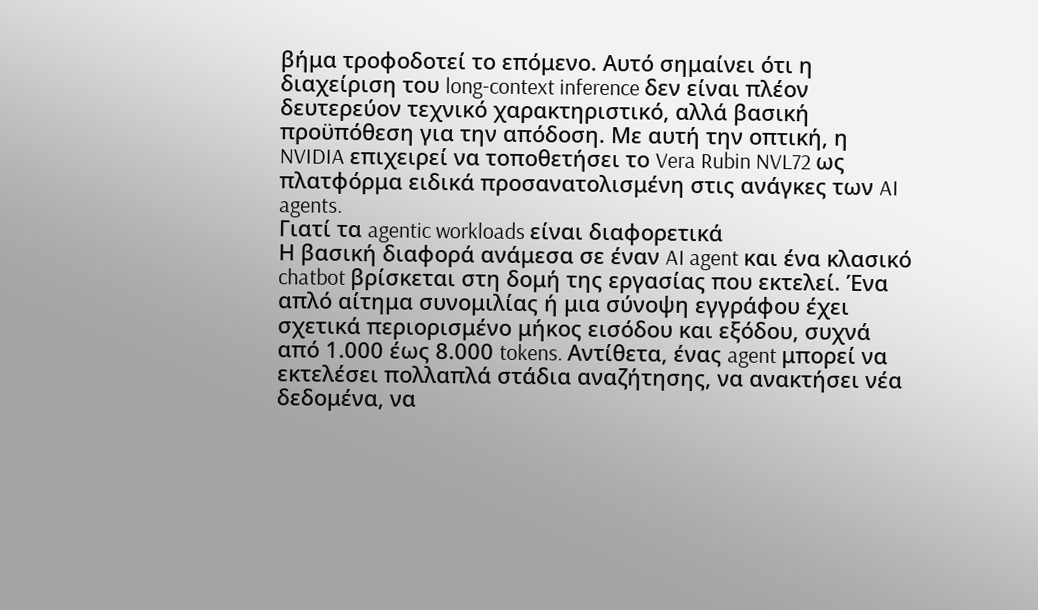βήμα τροφοδοτεί το επόμενο. Αυτό σημαίνει ότι η διαχείριση του long-context inference δεν είναι πλέον δευτερεύον τεχνικό χαρακτηριστικό, αλλά βασική προϋπόθεση για την απόδοση. Με αυτή την οπτική, η NVIDIA επιχειρεί να τοποθετήσει το Vera Rubin NVL72 ως πλατφόρμα ειδικά προσανατολισμένη στις ανάγκες των AI agents.
Γιατί τα agentic workloads είναι διαφορετικά
Η βασική διαφορά ανάμεσα σε έναν AI agent και ένα κλασικό chatbot βρίσκεται στη δομή της εργασίας που εκτελεί. Ένα απλό αίτημα συνομιλίας ή μια σύνοψη εγγράφου έχει σχετικά περιορισμένο μήκος εισόδου και εξόδου, συχνά από 1.000 έως 8.000 tokens. Αντίθετα, ένας agent μπορεί να εκτελέσει πολλαπλά στάδια αναζήτησης, να ανακτήσει νέα δεδομένα, να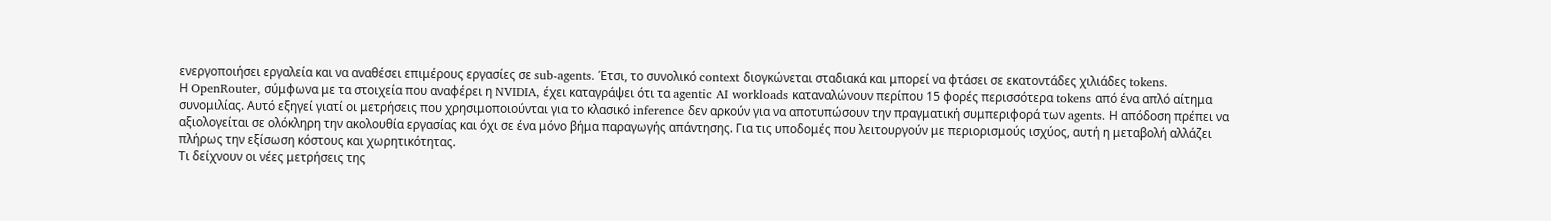ενεργοποιήσει εργαλεία και να αναθέσει επιμέρους εργασίες σε sub-agents. Έτσι, το συνολικό context διογκώνεται σταδιακά και μπορεί να φτάσει σε εκατοντάδες χιλιάδες tokens.
Η OpenRouter, σύμφωνα με τα στοιχεία που αναφέρει η NVIDIA, έχει καταγράψει ότι τα agentic AI workloads καταναλώνουν περίπου 15 φορές περισσότερα tokens από ένα απλό αίτημα συνομιλίας. Αυτό εξηγεί γιατί οι μετρήσεις που χρησιμοποιούνται για το κλασικό inference δεν αρκούν για να αποτυπώσουν την πραγματική συμπεριφορά των agents. Η απόδοση πρέπει να αξιολογείται σε ολόκληρη την ακολουθία εργασίας και όχι σε ένα μόνο βήμα παραγωγής απάντησης. Για τις υποδομές που λειτουργούν με περιορισμούς ισχύος, αυτή η μεταβολή αλλάζει πλήρως την εξίσωση κόστους και χωρητικότητας.
Τι δείχνουν οι νέες μετρήσεις της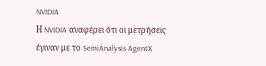NVIDIA
Η NVIDIA αναφέρει ότι οι μετρήσεις έγιναν με το SemiAnalysis AgentX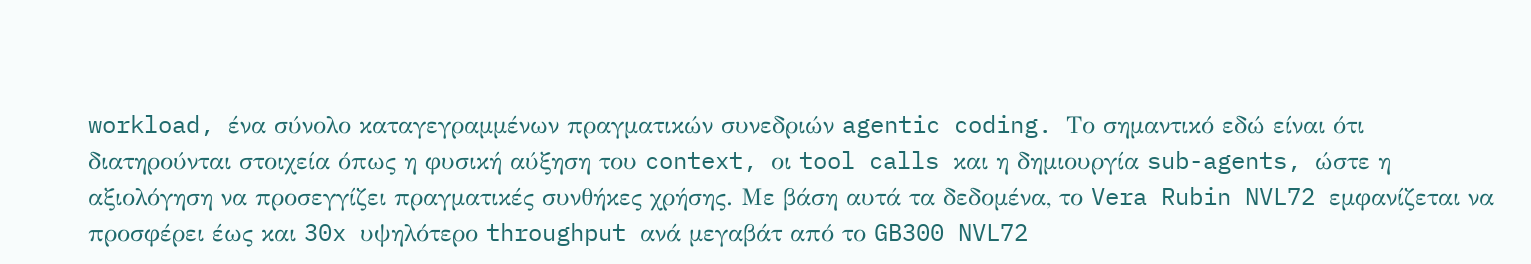workload, ένα σύνολο καταγεγραμμένων πραγματικών συνεδριών agentic coding. Το σημαντικό εδώ είναι ότι διατηρούνται στοιχεία όπως η φυσική αύξηση του context, οι tool calls και η δημιουργία sub-agents, ώστε η αξιολόγηση να προσεγγίζει πραγματικές συνθήκες χρήσης. Με βάση αυτά τα δεδομένα, το Vera Rubin NVL72 εμφανίζεται να προσφέρει έως και 30x υψηλότερο throughput ανά μεγαβάτ από το GB300 NVL72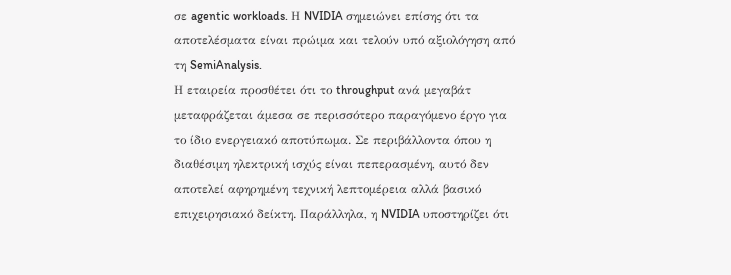σε agentic workloads. Η NVIDIA σημειώνει επίσης ότι τα αποτελέσματα είναι πρώιμα και τελούν υπό αξιολόγηση από τη SemiAnalysis.
Η εταιρεία προσθέτει ότι το throughput ανά μεγαβάτ μεταφράζεται άμεσα σε περισσότερο παραγόμενο έργο για το ίδιο ενεργειακό αποτύπωμα. Σε περιβάλλοντα όπου η διαθέσιμη ηλεκτρική ισχύς είναι πεπερασμένη, αυτό δεν αποτελεί αφηρημένη τεχνική λεπτομέρεια αλλά βασικό επιχειρησιακό δείκτη. Παράλληλα, η NVIDIA υποστηρίζει ότι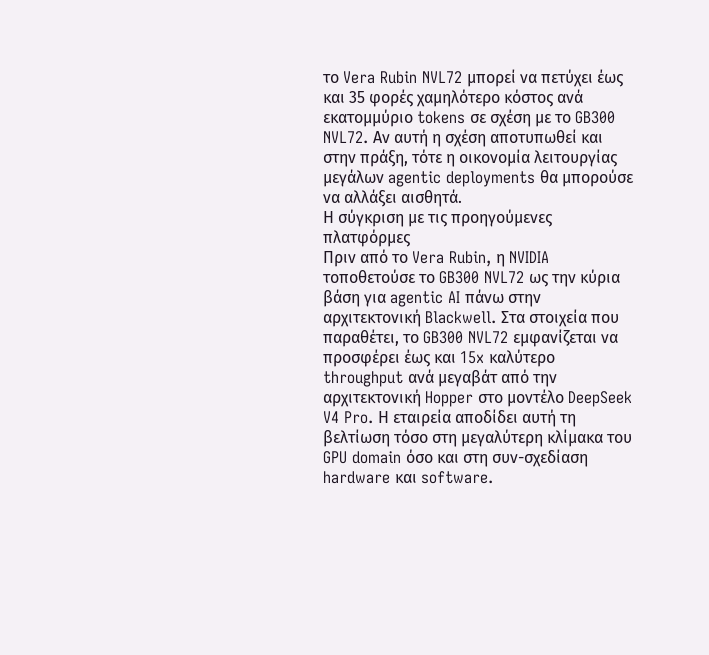το Vera Rubin NVL72 μπορεί να πετύχει έως και 35 φορές χαμηλότερο κόστος ανά εκατομμύριο tokens σε σχέση με το GB300 NVL72. Αν αυτή η σχέση αποτυπωθεί και στην πράξη, τότε η οικονομία λειτουργίας μεγάλων agentic deployments θα μπορούσε να αλλάξει αισθητά.
Η σύγκριση με τις προηγούμενες πλατφόρμες
Πριν από το Vera Rubin, η NVIDIA τοποθετούσε το GB300 NVL72 ως την κύρια βάση για agentic AI πάνω στην αρχιτεκτονική Blackwell. Στα στοιχεία που παραθέτει, το GB300 NVL72 εμφανίζεται να προσφέρει έως και 15x καλύτερο throughput ανά μεγαβάτ από την αρχιτεκτονική Hopper στο μοντέλο DeepSeek V4 Pro. Η εταιρεία αποδίδει αυτή τη βελτίωση τόσο στη μεγαλύτερη κλίμακα του GPU domain όσο και στη συν-σχεδίαση hardware και software.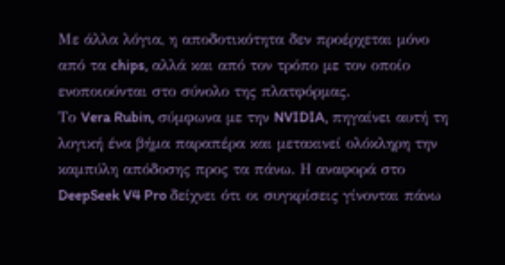Με άλλα λόγια, η αποδοτικότητα δεν προέρχεται μόνο από τα chips, αλλά και από τον τρόπο με τον οποίο ενοποιούνται στο σύνολο της πλατφόρμας.
Το Vera Rubin, σύμφωνα με την NVIDIA, πηγαίνει αυτή τη λογική ένα βήμα παραπέρα και μετακινεί ολόκληρη την καμπύλη απόδοσης προς τα πάνω. Η αναφορά στο DeepSeek V4 Pro δείχνει ότι οι συγκρίσεις γίνονται πάνω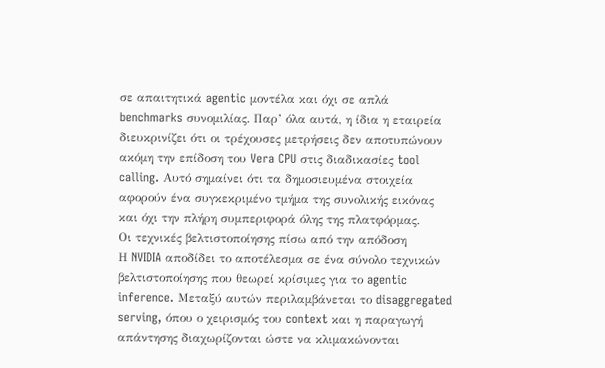σε απαιτητικά agentic μοντέλα και όχι σε απλά benchmarks συνομιλίας. Παρ’ όλα αυτά, η ίδια η εταιρεία διευκρινίζει ότι οι τρέχουσες μετρήσεις δεν αποτυπώνουν ακόμη την επίδοση του Vera CPU στις διαδικασίες tool calling. Αυτό σημαίνει ότι τα δημοσιευμένα στοιχεία αφορούν ένα συγκεκριμένο τμήμα της συνολικής εικόνας και όχι την πλήρη συμπεριφορά όλης της πλατφόρμας.
Οι τεχνικές βελτιστοποίησης πίσω από την απόδοση
Η NVIDIA αποδίδει το αποτέλεσμα σε ένα σύνολο τεχνικών βελτιστοποίησης που θεωρεί κρίσιμες για το agentic inference. Μεταξύ αυτών περιλαμβάνεται το disaggregated serving, όπου ο χειρισμός του context και η παραγωγή απάντησης διαχωρίζονται ώστε να κλιμακώνονται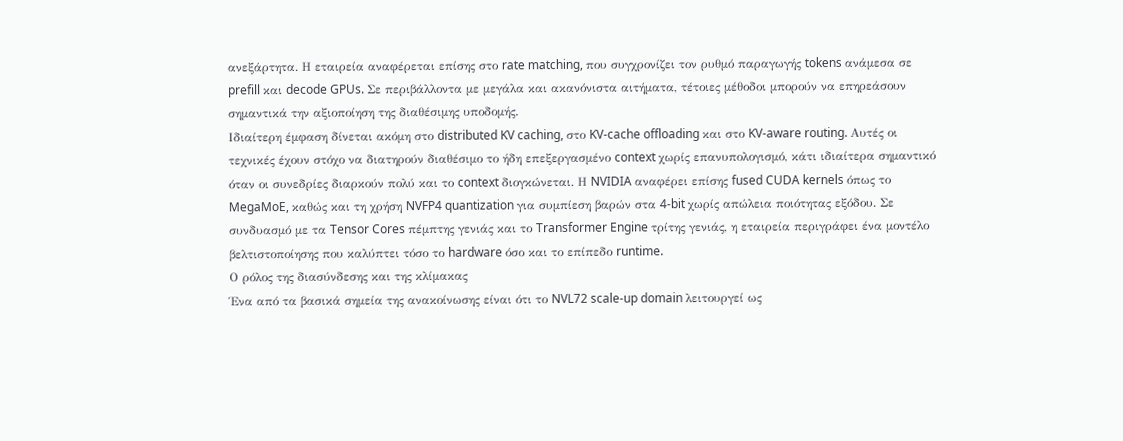ανεξάρτητα. Η εταιρεία αναφέρεται επίσης στο rate matching, που συγχρονίζει τον ρυθμό παραγωγής tokens ανάμεσα σε prefill και decode GPUs. Σε περιβάλλοντα με μεγάλα και ακανόνιστα αιτήματα, τέτοιες μέθοδοι μπορούν να επηρεάσουν σημαντικά την αξιοποίηση της διαθέσιμης υποδομής.
Ιδιαίτερη έμφαση δίνεται ακόμη στο distributed KV caching, στο KV-cache offloading και στο KV-aware routing. Αυτές οι τεχνικές έχουν στόχο να διατηρούν διαθέσιμο το ήδη επεξεργασμένο context χωρίς επανυπολογισμό, κάτι ιδιαίτερα σημαντικό όταν οι συνεδρίες διαρκούν πολύ και το context διογκώνεται. Η NVIDIA αναφέρει επίσης fused CUDA kernels όπως το MegaMoE, καθώς και τη χρήση NVFP4 quantization για συμπίεση βαρών στα 4-bit χωρίς απώλεια ποιότητας εξόδου. Σε συνδυασμό με τα Tensor Cores πέμπτης γενιάς και το Transformer Engine τρίτης γενιάς, η εταιρεία περιγράφει ένα μοντέλο βελτιστοποίησης που καλύπτει τόσο το hardware όσο και το επίπεδο runtime.
Ο ρόλος της διασύνδεσης και της κλίμακας
Ένα από τα βασικά σημεία της ανακοίνωσης είναι ότι το NVL72 scale-up domain λειτουργεί ως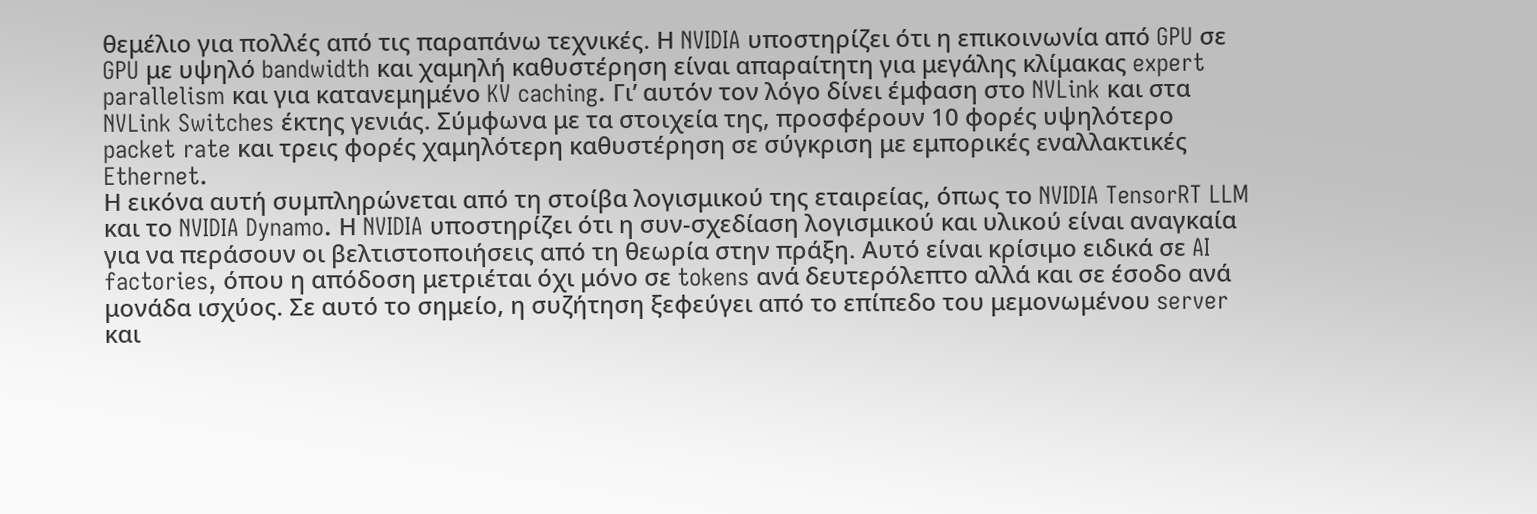θεμέλιο για πολλές από τις παραπάνω τεχνικές. Η NVIDIA υποστηρίζει ότι η επικοινωνία από GPU σε GPU με υψηλό bandwidth και χαμηλή καθυστέρηση είναι απαραίτητη για μεγάλης κλίμακας expert parallelism και για κατανεμημένο KV caching. Γι’ αυτόν τον λόγο δίνει έμφαση στο NVLink και στα NVLink Switches έκτης γενιάς. Σύμφωνα με τα στοιχεία της, προσφέρουν 10 φορές υψηλότερο packet rate και τρεις φορές χαμηλότερη καθυστέρηση σε σύγκριση με εμπορικές εναλλακτικές Ethernet.
Η εικόνα αυτή συμπληρώνεται από τη στοίβα λογισμικού της εταιρείας, όπως το NVIDIA TensorRT LLM και το NVIDIA Dynamo. Η NVIDIA υποστηρίζει ότι η συν-σχεδίαση λογισμικού και υλικού είναι αναγκαία για να περάσουν οι βελτιστοποιήσεις από τη θεωρία στην πράξη. Αυτό είναι κρίσιμο ειδικά σε AI factories, όπου η απόδοση μετριέται όχι μόνο σε tokens ανά δευτερόλεπτο αλλά και σε έσοδο ανά μονάδα ισχύος. Σε αυτό το σημείο, η συζήτηση ξεφεύγει από το επίπεδο του μεμονωμένου server και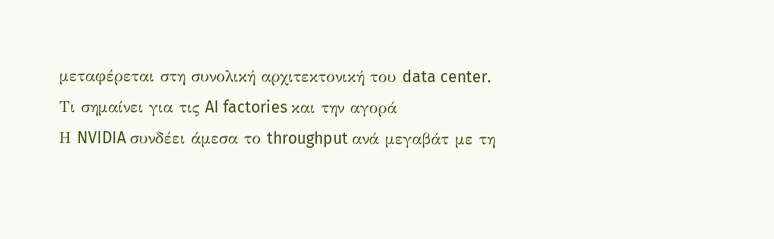μεταφέρεται στη συνολική αρχιτεκτονική του data center.
Τι σημαίνει για τις AI factories και την αγορά
Η NVIDIA συνδέει άμεσα το throughput ανά μεγαβάτ με τη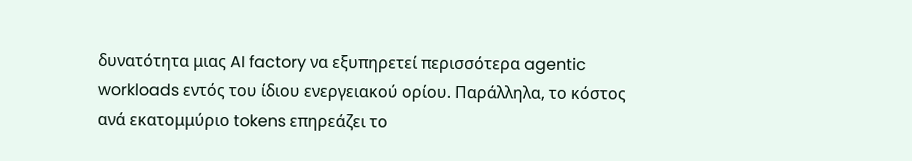δυνατότητα μιας AI factory να εξυπηρετεί περισσότερα agentic workloads εντός του ίδιου ενεργειακού ορίου. Παράλληλα, το κόστος ανά εκατομμύριο tokens επηρεάζει το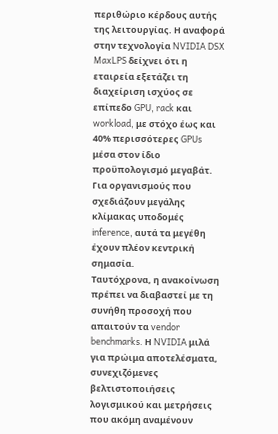περιθώριο κέρδους αυτής της λειτουργίας. Η αναφορά στην τεχνολογία NVIDIA DSX MaxLPS δείχνει ότι η εταιρεία εξετάζει τη διαχείριση ισχύος σε επίπεδο GPU, rack και workload, με στόχο έως και 40% περισσότερες GPUs μέσα στον ίδιο προϋπολογισμό μεγαβάτ. Για οργανισμούς που σχεδιάζουν μεγάλης κλίμακας υποδομές inference, αυτά τα μεγέθη έχουν πλέον κεντρική σημασία.
Ταυτόχρονα, η ανακοίνωση πρέπει να διαβαστεί με τη συνήθη προσοχή που απαιτούν τα vendor benchmarks. Η NVIDIA μιλά για πρώιμα αποτελέσματα, συνεχιζόμενες βελτιστοποιήσεις λογισμικού και μετρήσεις που ακόμη αναμένουν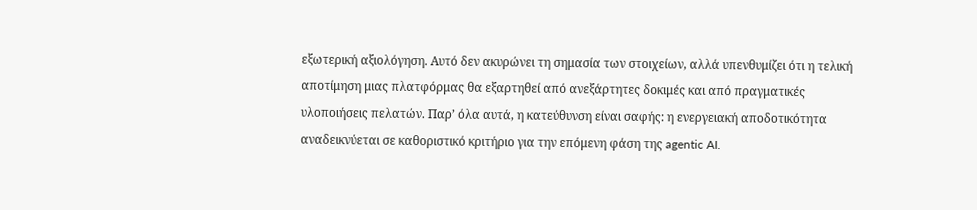εξωτερική αξιολόγηση. Αυτό δεν ακυρώνει τη σημασία των στοιχείων, αλλά υπενθυμίζει ότι η τελική αποτίμηση μιας πλατφόρμας θα εξαρτηθεί από ανεξάρτητες δοκιμές και από πραγματικές υλοποιήσεις πελατών. Παρ’ όλα αυτά, η κατεύθυνση είναι σαφής: η ενεργειακή αποδοτικότητα αναδεικνύεται σε καθοριστικό κριτήριο για την επόμενη φάση της agentic AI.